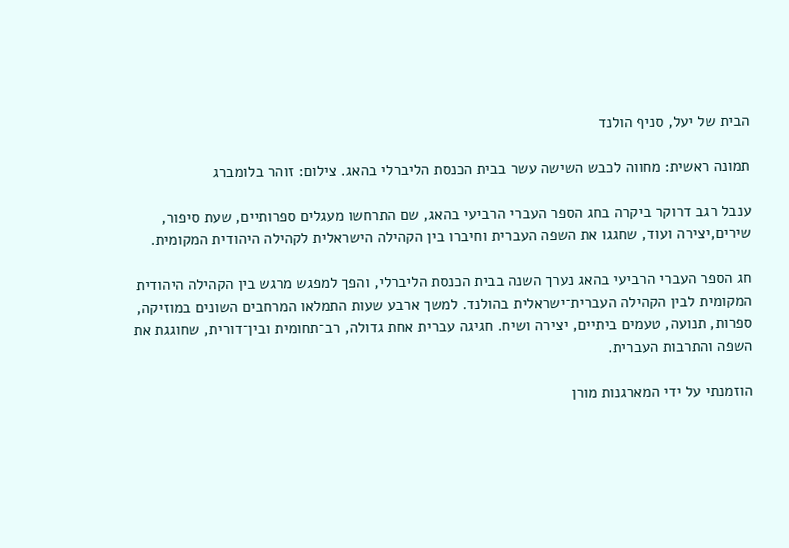הבית של יעל, סניף הולנד

תמונה ראשית: מחווה לכבש השישה עשר בבית הכנסת הליברלי בהאג. צילום: זוהר בלומברג

ענבל רגב דרוקר ביקרה בחג הספר העברי הרביעי בהאג, שם התרחשו מעגלים ספרותיים, שעת סיפור, שירים,יצירה ועוד, שחגגו את השפה העברית וחיברו בין הקהילה הישראלית לקהילה היהודית המקומית.

חג הספר העברי הרביעי בהאג נערך השנה בבית הכנסת הליברלי, והפך למפגש מרגש בין הקהילה היהודית המקומית לבין הקהילה העברית־ישראלית בהולנד. למשך ארבע שעות התמלאו המרחבים השונים במוזיקה, ספרות, תנועה, טעמים ביתיים, יצירה ושיח. חגיגה עברית אחת גדולה, רב־תחומית ובין־דורית, שחוגגת את השפה והתרבות העברית.

הוזמנתי על ידי המארגנות מורן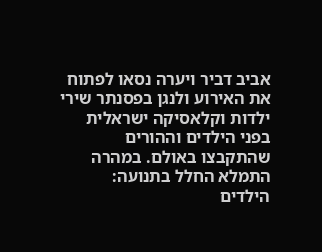אביב דביר ויערה נסאו לפתוח את האירוע ולנגן בפסנתר שירי ילדות וקלאסיקה ישראלית בפני הילדים וההורים שהתקבצו באולם. במהרה התמלא החלל בתנועה: הילדים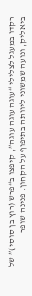רקדו במעגל לצלילי “עוגה עוגה עוגה”, קיפצו ב“פרש (רוץ בן סוסי)” של ביאליק, ונועה שמשוני ליוותה בתיפוף על הקחון. פנינה שופר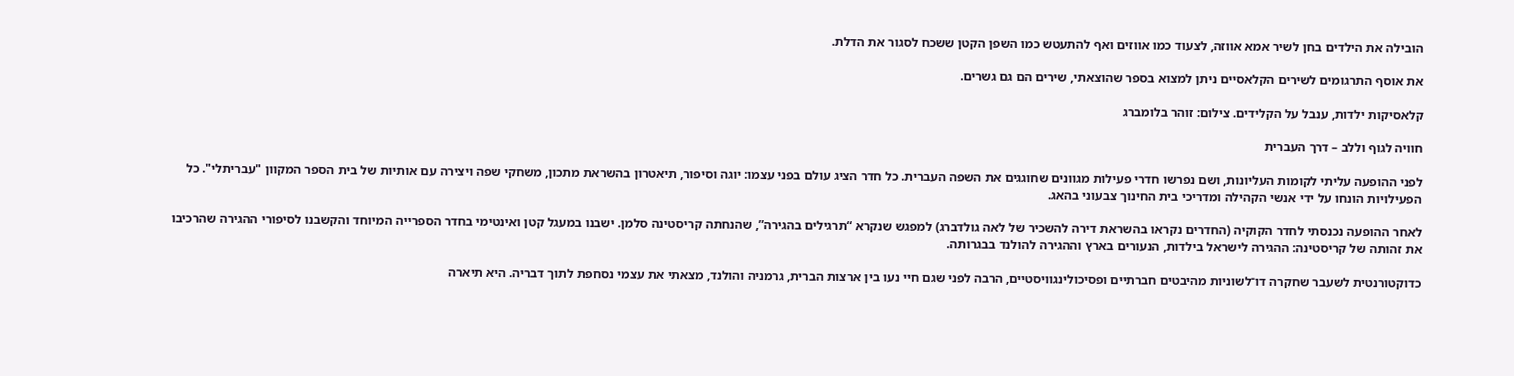הובילה את הילדים בחן לשיר אמא אווזה, לצעוד כמו אווזים ואף להתעטש כמו השפן הקטן ששכח לסגור את הדלת.

את אוסף התרגומים לשירים הקלאסיים ניתן למצוא בספר שהוצאתי, שירים הם גם גשרים.

קלאסיקות ילדות, ענבל על הקלידים. צילום: זוהר בלומברג

חוויה לגוף וללב – דרך העברית

לפני ההופעה עליתי לקומות העליונות, ושם נפרשו חדרי פעילות מגוונים שחוגגים את השפה העברית. כל חדר הציג עולם בפני עצמו: יוגה וסיפור, תיאטרון בהשראת מתכון, משחקי שפה ויצירה עם אותיות של בית הספר המקוון "עבריתלי". כל הפעילויות הונחו על ידי אנשי הקהילה ומדריכי בית החינוך צבעוני בהאג.

לאחר ההופעה נכנסתי לחדר הקוקיה (החדרים נקראו בהשראת דירה להשכיר של לאה גולדברג) למפגש שנקרא “תרגילים בהגירה”, שהנחתה קריסטינה סלמן. ישבנו במעגל קטן ואינטימי בחדר הספרייה המיוחד והקשבנו לסיפורי ההגירה שהרכיבו את זהותה של קריסטינה: ההגירה לישראל בילדות, הנעורים בארץ וההגירה להולנד בבגרותה.

כדוקטורנטית לשעבר שחקרה דו־לשוניות מהיבטים חברתיים ופסיכולינגוויסטיים, הרבה לפני שגם חיי נעו בין ארצות הברית, גרמניה והולנד, מצאתי את עצמי נסחפת לתוך דבריה. היא תיארה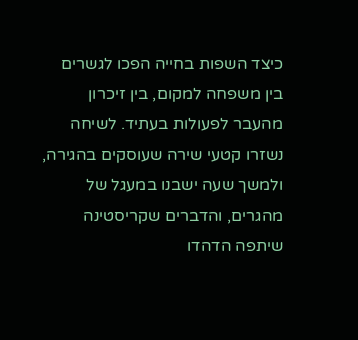כיצד השפות בחייה הפכו לגשרים בין משפחה למקום, בין זיכרון מהעבר לפעולות בעתיד. לשיחה נשזרו קטעי שירה שעוסקים בהגירה, ולמשך שעה ישבנו במעגל של מהגרים, והדברים שקריסטינה שיתפה הדהדו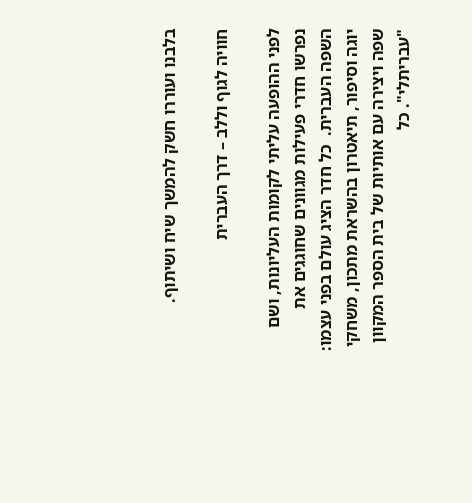בלבנו ועוררו חשק להמשך שיח ושיתוף.

חוויה לגוף וללב – דרך העברית

לפני ההופעה עליתי לקומות העליונות, ושם נפרשו חדרי פעילות מגוונים שחוגגים את השפה העברית.  כל חדר הציג עולם בפני עצמו: יוגה וסיפור, תיאטרון בהשראת מתכון, משחקי שפה ויצירה עם אותיות של בית הספר המקוון "עבריתלי". כל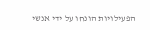הפעילויות הונחו על ידי אנשי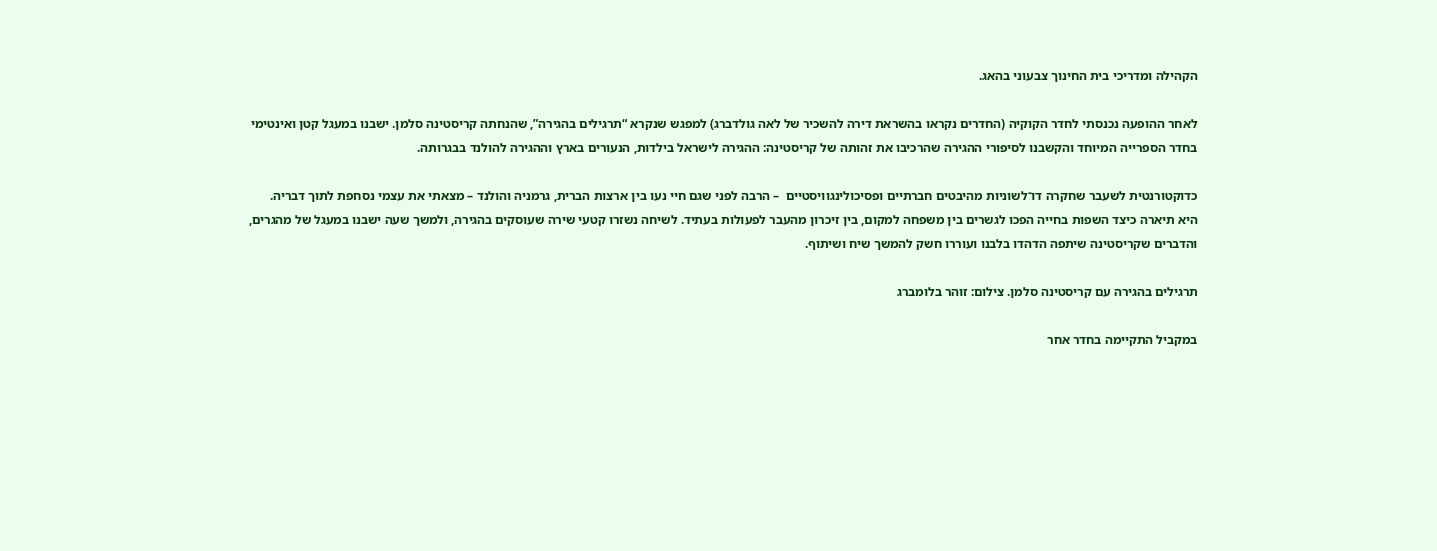הקהילה ומדריכי בית החינוך צבעוני בהאג.

לאחר ההופעה נכנסתי לחדר הקוקיה (החדרים נקראו בהשראת דירה להשכיר של לאה גולדברג) למפגש שנקרא “תרגילים בהגירה”, שהנחתה קריסטינה סלמן. ישבנו במעגל קטן ואינטימי בחדר הספרייה המיוחד והקשבנו לסיפורי ההגירה שהרכיבו את זהותה של קריסטינה: ההגירה לישראל בילדות, הנעורים בארץ וההגירה להולנד בבגרותה.

כדוקטורנטית לשעבר שחקרה דו־לשוניות מהיבטים חברתיים ופסיכולינגוויסטיים  – הרבה לפני שגם חיי נעו בין ארצות הברית, גרמניה והולנד – מצאתי את עצמי נסחפת לתוך דבריה. היא תיארה כיצד השפות בחייה הפכו לגשרים בין משפחה למקום, בין זיכרון מהעבר לפעולות בעתיד. לשיחה נשזרו קטעי שירה שעוסקים בהגירה, ולמשך שעה ישבנו במעגל של מהגרים, והדברים שקריסטינה שיתפה הדהדו בלבנו ועוררו חשק להמשך שיח ושיתוף.

תרגילים בהגירה עם קריסטינה סלמן. צילום: זוהר בלומברג

במקביל התקיימה בחדר אחר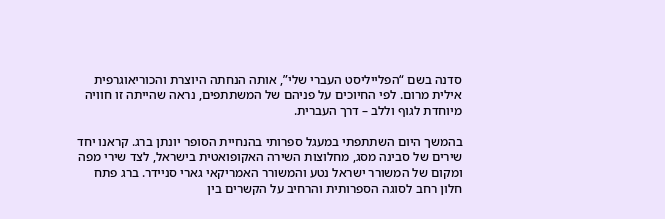סדנה בשם “הפלייליסט העברי שלי”, אותה הנחתה היוצרת והכוריאוגרפית אילית מרום. לפי החיוכים על פניהם של המשתתפים, נראה שהייתה זו חוויה מיוחדת לגוף וללב – דרך העברית.

בהמשך היום השתתפתי במעגל ספרותי בהנחיית הסופר יונתן ברג. קראנו יחד שירים של סבינה מסג, מחלוצות השירה האקופואטית בישראל, לצד שירי מפה ומקום של המשורר ישראל נטע והמשורר האמריקאי גארי סניידר. ברג פתח חלון רחב לסוגה הספרותית והרחיב על הקשרים בין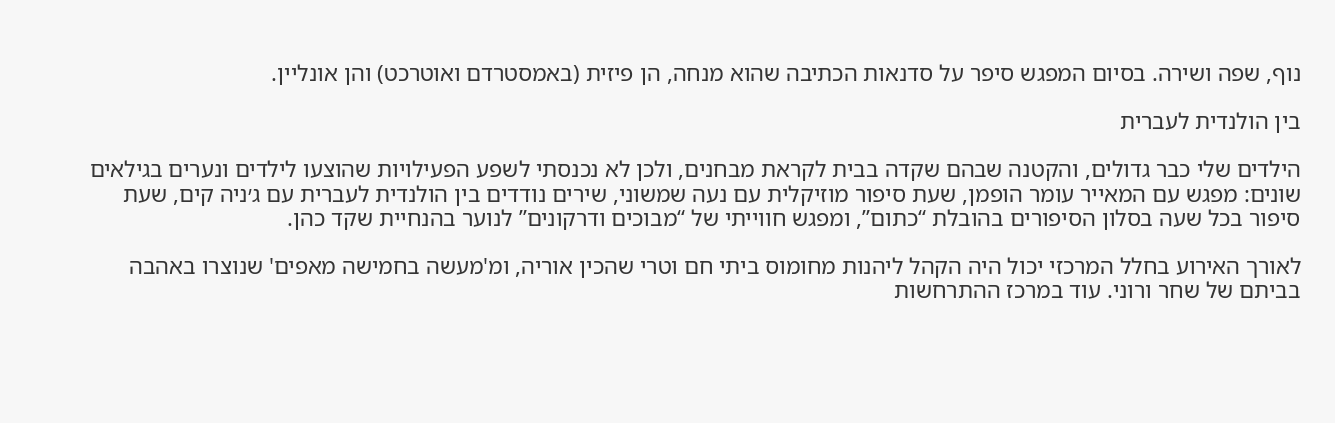נוף, שפה ושירה. בסיום המפגש סיפר על סדנאות הכתיבה שהוא מנחה, הן פיזית (באמסטרדם ואוטרכט) והן אונליין.

בין הולנדית לעברית

הילדים שלי כבר גדולים, והקטנה שבהם שקדה בבית לקראת מבחנים, ולכן לא נכנסתי לשפע הפעילויות שהוצעו לילדים ונערים בגילאים שונים: מפגש עם המאייר עומר הופמן, שעת סיפור מוזיקלית עם נעה שמשוני, שירים נודדים בין הולנדית לעברית עם ג׳ניה קים, שעת סיפור בכל שעה בסלון הסיפורים בהובלת “כתום”, ומפגש חווייתי של “מבוכים ודרקונים” לנוער בהנחיית שקד כהן.

לאורך האירוע בחלל המרכזי יכול היה הקהל ליהנות מחומוס ביתי חם וטרי שהכין אוריה, ומ'מעשה בחמישה מאפים' שנוצרו באהבה בביתם של שחר ורוני. עוד במרכז ההתרחשות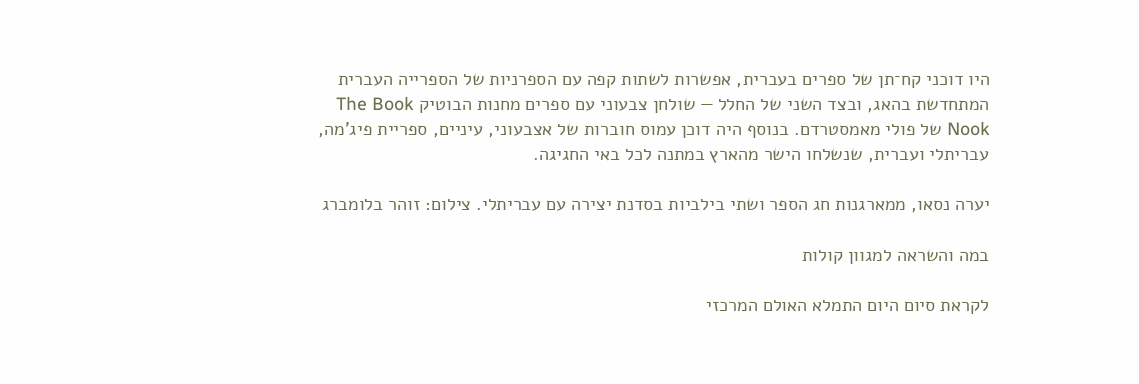היו דוכני קח־תן של ספרים בעברית, אפשרות לשתות קפה עם הספרניות של הספרייה העברית המתחדשת בהאג, ובצד השני של החלל — שולחן צבעוני עם ספרים מחנות הבוטיק The Book Nook של פולי מאמסטרדם. בנוסף היה דוכן עמוס חוברות של אצבעוני, עיניים, ספריית פיג'מה, עבריתלי ועברית, שנשלחו הישר מהארץ במתנה לכל באי החגיגה.

יערה נסאו, ממארגנות חג הספר ושתי בילביות בסדנת יצירה עם עבריתלי. צילום: זוהר בלומברג

במה והשראה למגוון קולות

לקראת סיום היום התמלא האולם המרכזי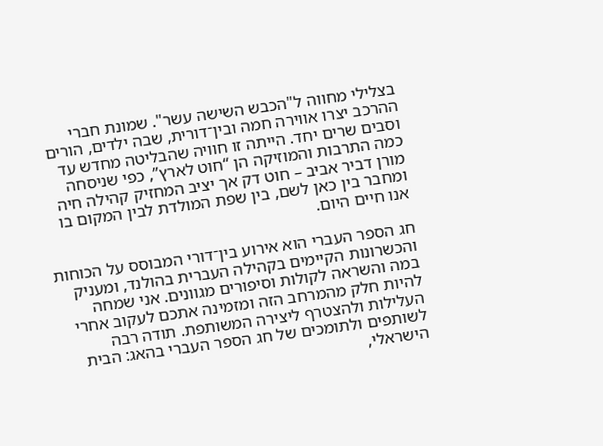בצלילי מחווה ל"הכבש השישה עשר". שמונת חברי ההרכב יצרו אווירה חמה ובין־דורית, שבה ילדים, הורים וסבים שרים יחד. הייתה זו חוויה שהבליטה מחדש עד כמה התרבות והמוזיקה הן “חוט לארץ”, כפי שניסחה מורן דביר אביב – חוט דק אך יציב המחזיק קהילה חיה ומחבר בין כאן לשם, בין שפת המולדת לבין המקום בו אנו חיים היום.

חג הספר העברי הוא אירוע בין־דורי המבוסס על הכוחות והכשרונות הקיימים בקהילה העברית בהולנד, ומעניק במה והשראה לקולות וסיפורים מגוונים. אני שמחה להיות חלק מהמרחב הזה ומזמינה אתכם לעקוב אחרי העלילות ולהצטרף ליצירה המשותפת. תודה רבה לשותפים ולתומכים של חג הספר העברי בהאג: הבית הישראלי,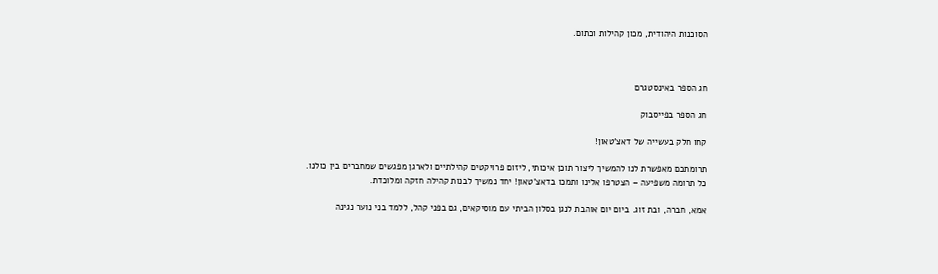הסוכנות היהודית, מכון קהילות וכתום.



חג הספר באינסטגרם

חג הספר בפייסבוק

קחו חלק בעשייה של דאצ'טאון!

תרומתכם מאפשרת לנו להמשיך ליצור תוכן איכותי, ליזום פרויקטים קהילתיים ולארגן מפגשים שמחברים בין כולנו.
כל תרומה משפיעה – הצטרפו אלינו ותמכו בדאצ'טאון! יחד נמשיך לבנות קהילה חזקה ומלוכדת.

אמא, חברה, ובת זוג. ביום יום אוהבת לנגן בסלון הביתי עם מוסיקאים, גם בפני קהל, ללמד בני נוער נגינה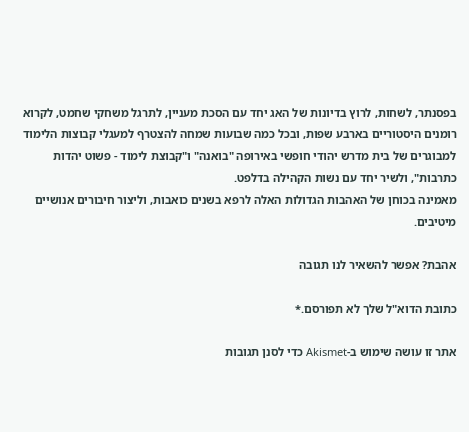בפסנתר, לשחות, לרוץ בדיונות של האג יחד עם הסכת מעניין, לתרגל משחקי שחמט, לקרוא רומנים היסטוריים בארבע שפות, ובכל כמה שבועות שמחה להצטרף למעגלי קבוצות הלימוד למבוגרים של בית מדרש יהודי חופשי באירופה "בואנה" ו"קבוצת לימוד - פשוט יהדות כתרבות", ולשיר יחד עם נשות הקהילה בדלפט.
מאמינה בכוחן של האהבות הגדולות האלה לרפא בשנים כואבות, וליצור חיבורים אנושיים מיטיבים.

אהבת? אפשר להשאיר לנו תגובה

כתובת הדוא"ל שלך לא תפורסם.*

אתר זו עושה שימוש ב-Akismet כדי לסנן תגובות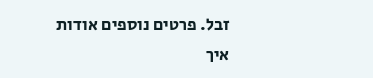זבל. פרטים נוספים אודות איך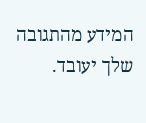המידע מהתגובה שלך יעובד.